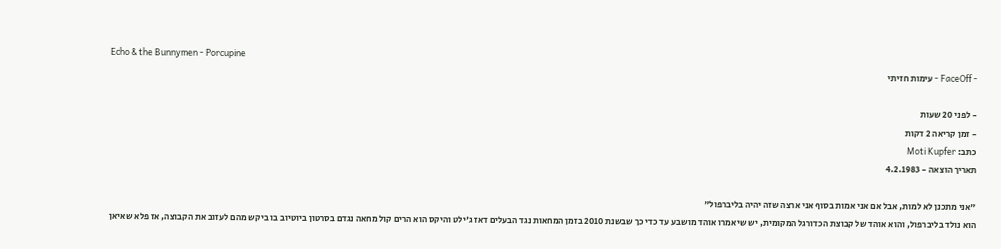Echo & the Bunnymen - Porcupine
- FaceOff - עימות חזיתי

- לפני 20 שעות
- זמן קריאה 2 דקות
כתב: Moti Kupfer
תאריך הוצאה - 4.2.1983

"אני מתכנן לא למות, אבל אם אני אמות בסוף אני ארצה שזה יהיה בליברפול"
הוא נולד בליברפול, והוא אוהד של קבוצת הכדורגל המקומית, יש שיאמרו אוהד מושבע עד כדי כך שבשנת 2010 בזמן המחאות נגד הבעלים דאז ג'ילט והיקס הוא הרים קול מחאה נגדם בסרטון ביוטיוב בו ביקש מהם לעזוב את הקבוצה, אז פלא שאיאן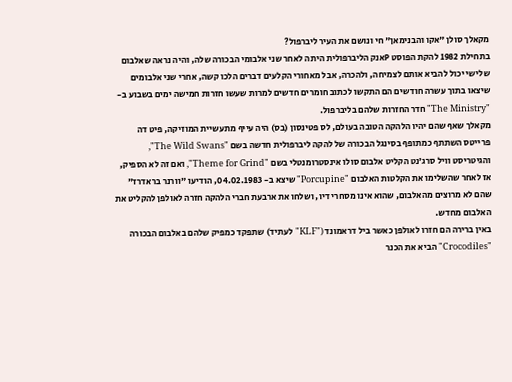מקאלך סולן "אקו והבנימאן" חי ונושם את העיר ליברפול?
בתחילת 1982 להקת הפוסט Pאנק הליברפולית היתה לאחר שני אלבומי הבכורה שלה, והיה נראה שאלבום שלישי יכול להביא אותם לצמיחה, ולהכרה, אבל מאחורי הקלעים דברים הלכו קשה, אחרי שני אלבומים שיצאו בתוך עשרה חודשים הם התקשו לכתוב חומרים חדשים למרות שעשו חזרות חמישה ימים בשבוע ב- "The Ministry" חדר החזרות שלהם בליברפול.
מקאלך שאף שהם יהיו הלהקה הטובה בעולם, לס פטינסון (בס) היה עייף מתעשיית המוזיקה, פיט דה פרייטס השתתף כמתופף בסינגל הבכורה של להקה ליברפולית חדשה בשם "The Wild Swans", והגיטריסט וויל סרג'נט הקליט אלבום סולו אינסטרומנטלי בשם "Theme for Grind", ואם זה לא הספיק, אז לאחר שהשלימו את הקלטות האלבום "Porcupine" שיצא ב- 04.02.1983, הודיעו "וורנר בראדרז" שהם לא מרוצים מהאלבום, שהוא אינו מסחרי דיו, ושלחו את ארבעת חברי הלהקה חזרה לאולפן להקליט את האלבום מחדש.
באין ברירה הם חזרו לאולפן כאשר ביל דראמונד ("KLF" לעתיד) שתפקד כמפיק שלהם באלבום הבכורה "Crocodiles" הביא את הכנר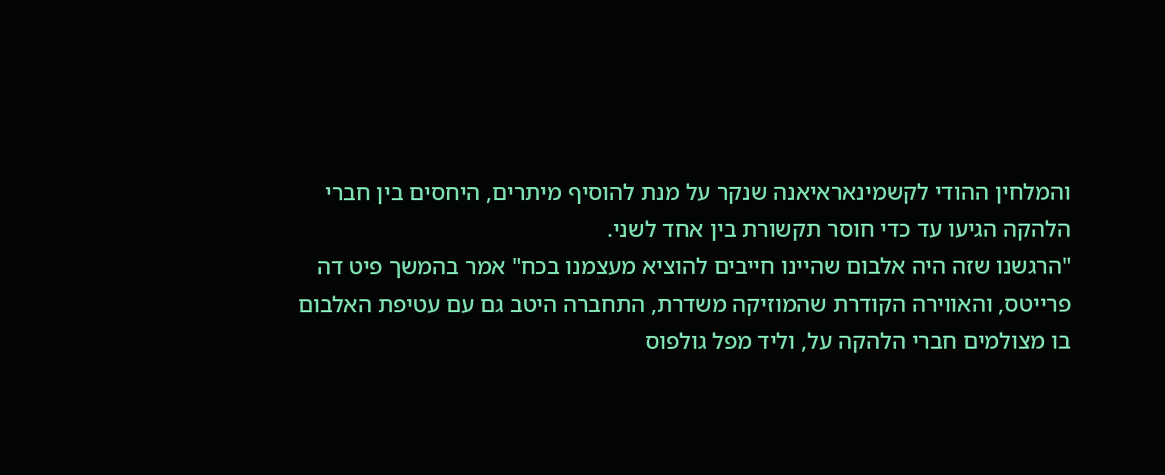והמלחין ההודי לקשמינאראיאנה שנקר על מנת להוסיף מיתרים, היחסים בין חברי הלהקה הגיעו עד כדי חוסר תקשורת בין אחד לשני.
"הרגשנו שזה היה אלבום שהיינו חייבים להוציא מעצמנו בכח" אמר בהמשך פיט דה פרייטס, והאווירה הקודרת שהמוזיקה משדרת, התחברה היטב גם עם עטיפת האלבום בו מצולמים חברי הלהקה על, וליד מפל גולפוס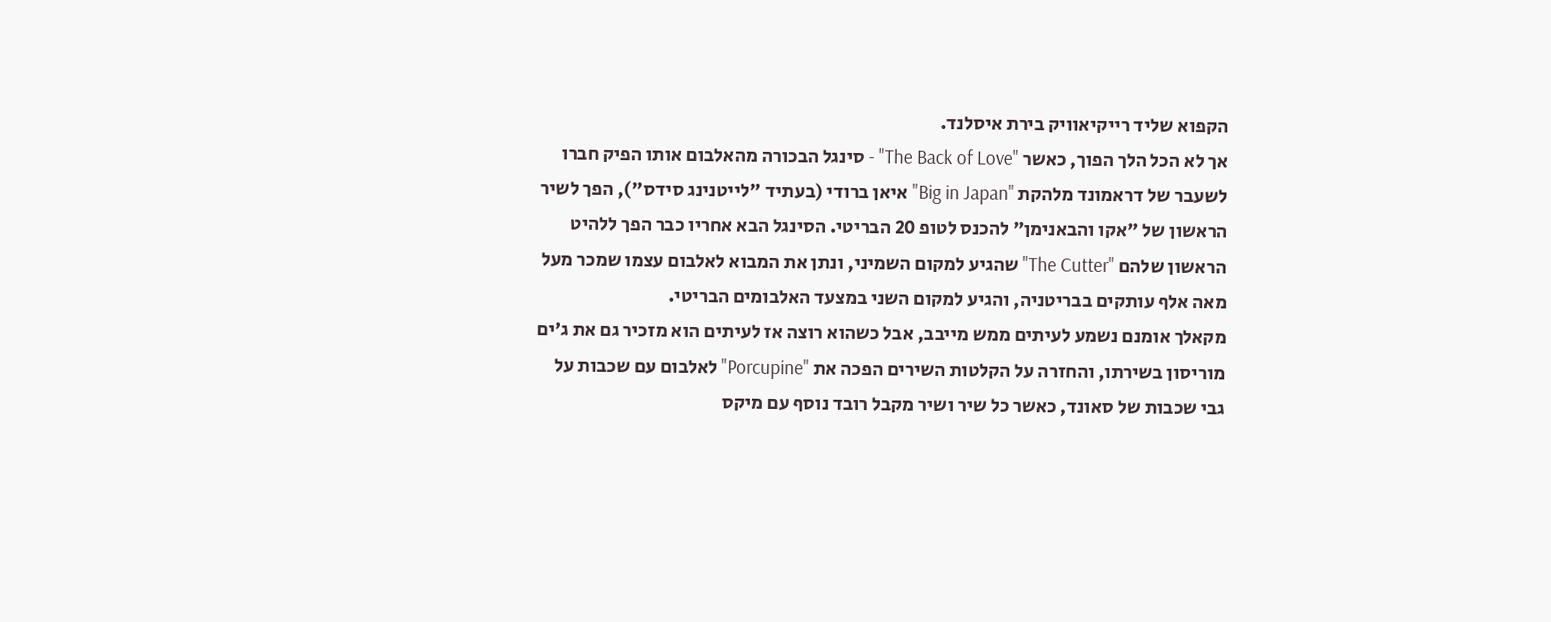הקפוא שליד רייקיאוויק בירת איסלנד.
אך לא הכל הלך הפוך, כאשר "The Back of Love" - סינגל הבכורה מהאלבום אותו הפיק חברו לשעבר של דראמונד מלהקת "Big in Japan" איאן ברודי (בעתיד "לייטנינג סידס"), הפך לשיר הראשון של "אקו והבאנימן" להכנס לטופ 20 הבריטי. הסינגל הבא אחריו כבר הפך ללהיט הראשון שלהם "The Cutter" שהגיע למקום השמיני, ונתן את המבוא לאלבום עצמו שמכר מעל מאה אלף עותקים בבריטניה, והגיע למקום השני במצעד האלבומים הבריטי.
מקאלך אומנם נשמע לעיתים ממש מייבב, אבל כשהוא רוצה אז לעיתים הוא מזכיר גם את ג'ים מוריסון בשירתו, והחזרה על הקלטות השירים הפכה את "Porcupine" לאלבום עם שכבות על גבי שכבות של סאונד, כאשר כל שיר ושיר מקבל רובד נוסף עם מיקס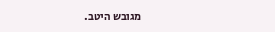מגובש היטב.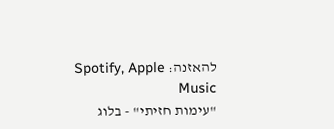להאזנה: Spotify, Apple Music
"עימות חזיתי" - בלוג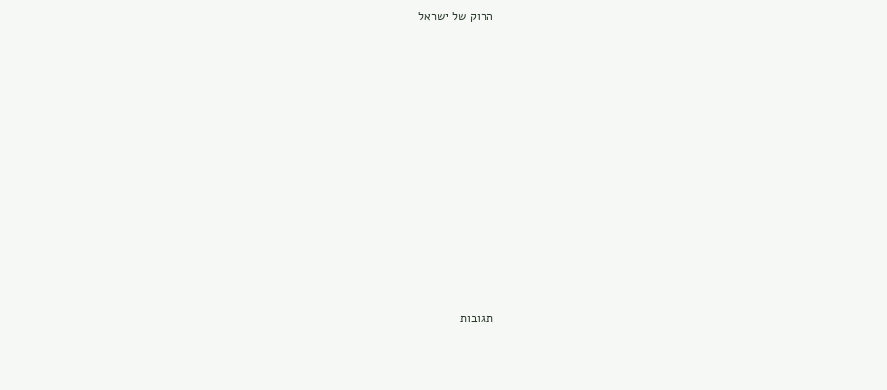הרוק של ישראל













תגובות